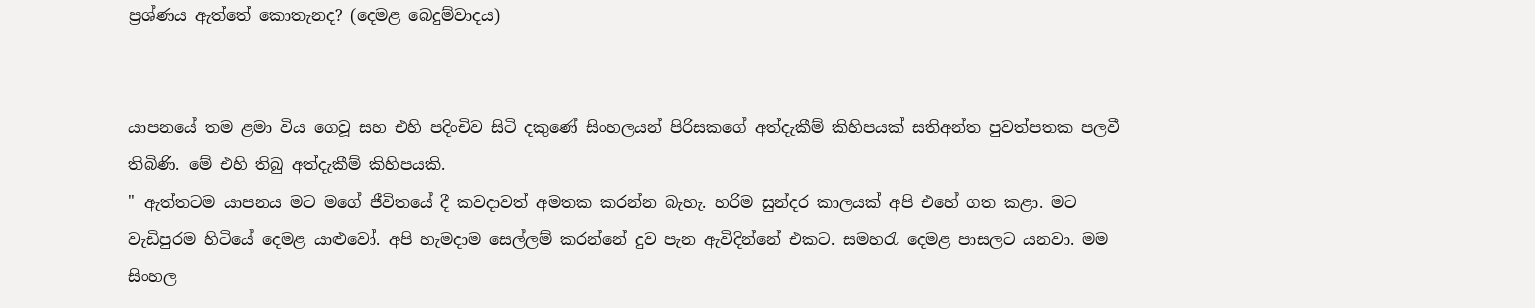ප්‍රශ්ණය ඇත්තේ කොතැනද? (දෙමළ බෙදුම්වාදය)


යාපනයේ තම ළමා විය ගෙවූ සහ එහි පදිංචිව සිටි දකුණේ සිංහලයන් පිරිසකගේ අත්දැකීම් කිහිපයක් සතිඅන්ත පුවත්පතක පලවී තිබිණි. මේ එහි තිබු අත්දැකීම් කිහිපයකි.
" ඇත්තටම යාපනය මට මගේ ජීවිතයේ දී කවදාවත් අමතක කරන්න බැහැ. හරිම සුන්දර කාලයක් අපි එහේ ගත කළා. මට වැඩිපුරම හිටියේ දෙමළ යාළුවෝ. අපි හැමදාම සෙල්ලම් කරන්නේ දුව පැන ඇවිදින්නේ එකට. සමහරැ දෙමළ පාසලට යනවා. මම සිංහල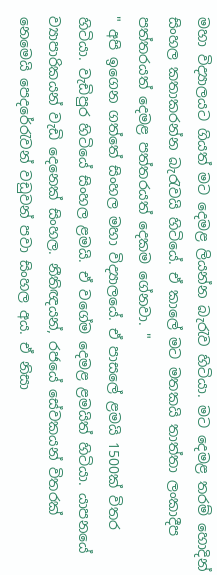මහා විද්‍යාලයට ගියත් මට දෙමළ ලියන්න බැරැව හිටියා. මට දෙමළ තරම් හොදින් සිංහල කතාකරන්න බැරැවයි හිටියේ. ඒ කාලේ මට මතකයි තාත්තා ලංකාදීප පත්තරයත් දෙමළ පත්තරයත් දෙකම ගේනවා. "
" අපි ඉගෙන ගත්තේ සිංහල මහා විද්‍යාලයේ. ඒ පාසලේ ළමයි 1500ක් විතර හිටියා. වැඩිපුර හිටියේ සිංහල ළමයි. ඒ වගේම දෙමළ ළමයිත් හිටියා. යාපනයේ ව්‍යාපාරිකයන් වැඩි දෙනෙක් සිංහල. නීතිඥයන්, රජයේ සේවකයන් විතරක් නෙමෙයි පෙදරේරැවන් වඩුවන් පවා සිංහල අය. ඒ නිසා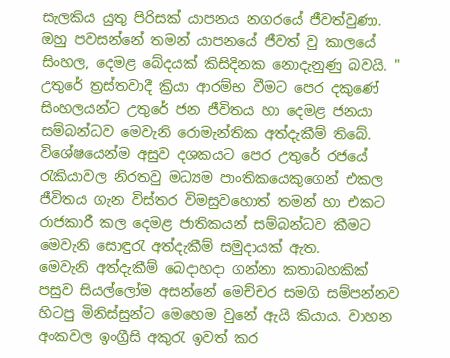සැලකිය යුතු පිරිසක් යාපනය නගරයේ ජීවත්වුණා. ඔහු පවසන්නේ තමන් යාපනයේ ජීවත් වු කාලයේ සිංහල, දෙමළ බේදයක් කිසිදිනක නොදැනුණු බවයි. "
උතුරේ ත්‍රස්තවාදී ක්‍රියා ආරම්භ වීමට පෙර දකුණේ සිංහලයන්ට උතුරේ ජන ජීවිතය හා දෙමළ ජනයා සම්බන්ධව මෙවැනි රොමැන්තික අත්දැකීම් තිබේ. විශේෂයෙන්ම අසුව දශකයට පෙර උතුරේ රජයේ රැකියාවල නිරතවු මධ්‍යම පාංතිකයෙකුගෙන් එකල ජීවිතය ගැන විස්තර විමසුවහොත් තමන් හා එකට රාජකාරී කල දෙමළ ජාතිකයන් සම්බන්ධව කීමට මෙවැනි සොඳුරැ අත්දැකීම් සමුදායක් ඇත.
මෙවැනි අත්දැකීම් බෙදාහදා ගන්නා කතාබහකික් පසුව සියල්ලෝම අසන්නේ මෙච්චර සමගි සම්පන්නව හිටපු මිනිස්සුන්ට මෙහෙම වුනේ ඇයි කියාය. වාහන අංකවල ඉංග්‍රීසි අකුරැ ඉවත් කර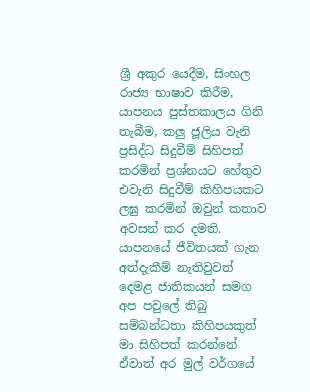ශ්‍රී අකුර යෙදීම, සිංහල රාජ්‍ය භාෂාව කිරීම, යාපනය පුස්තකාලය ගිනි තැබීම, කලු ජූලිය වැනි ප්‍රසිද්ධ සිදුවීම් සිහිපත් කරමින් ප්‍රශ්නයට හේතුව එවැනි සිදුවීම් කිහිපයකට ලඝු කරමින් ඔවුන් කතාව අවසන් කර දමති.
යාපනයේ ජීවිතයක් ගැන අත්දැකීම් නැතිවුවත් දෙමළ ජාතිකයන් සමග අප පවුලේ තිබු සම්බන්ධතා කිහිපයකුත් මා සිහිපත් කරන්නේ ඒවාත් අර මුල් වර්ගයේ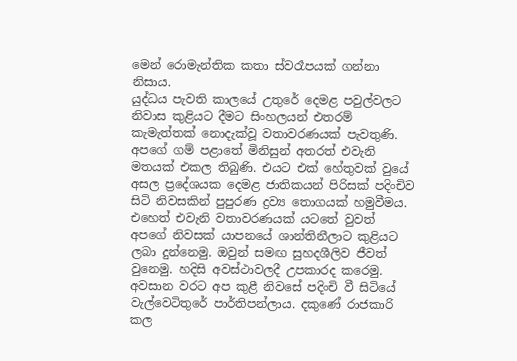මෙන් රොමැන්තික කතා ස්වරෑපයක් ගන්නා නිසාය.
යුද්ධය පැවති කාලයේ උතුරේ දෙමළ පවුල්වලට නිවාස කුළියට දීමට සිංහලයන් එතරම් කැමැත්තක් නොදැක්වූ වතාවරණයක් පැවතුණි. අපගේ ගම් පළාතේ මිනිසුන් අතරත් එවැනි මතයක් එකල තිබුණි. එයට එක් හේතුවක් වුයේ අසල ප්‍රදේශයක දෙමළ ජාතිකයන් පිරිසක් පදිංචිව සිටි නිවසකින් පුපුරණ ද්‍රව්‍ය තොගයක් හමුවීමය. එහෙත් එවැනි වතාවරණයක් යටතේ වුවත් අපගේ නිවසක් යාපනයේ ශාන්තිනීලාට කුළියට ලබා දුන්නෙමු. ඔවුන් සමඟ සුහදශීලිව ජීවත් වුනෙමු. හදිසි අවස්ථාවලදී උපකාරද කරෙමු.
අවසාන වරට අප කුළී නිවසේ පදිංචි වී සිටියේ වැල්වෙටිතුරේ පාර්තිපන්ලාය. දකුණේ රාජකාරි කල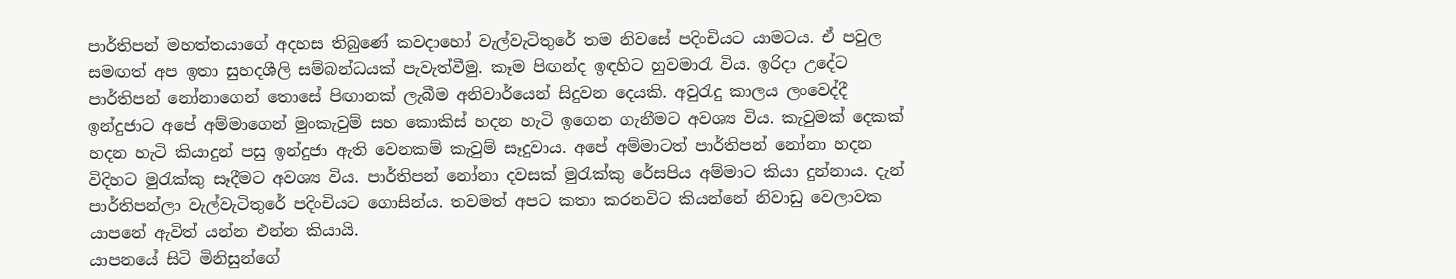පාර්තිපන් මහත්තයාගේ අදහස තිබුණේ කවදාහෝ වැල්වැටිතුරේ තම නිවසේ පදිංචියට යාමටය. ඒ පවුල සමඟත් අප ඉතා සුහදශීලි සම්බන්ධයක් පැවැත්වීමු. කෑම පිඟන්ද ඉඳහිට හුවමාරැ විය. ඉරිදා උදේට පාර්තිපන් නෝනාගෙන් තොසේ පිඟානක් ලැබීම අනිවාර්යෙන් සිදුවන දෙයකි. අවුරැදු කාලය ලංවෙද්දී ඉන්දුජාට අපේ අම්මාගෙන් මුංකැවුම් සහ කොකිස් හදන හැටි ඉගෙන ගැනීමට අවශ්‍ය විය. කැවුමක් දෙකක් හදන හැටි කියාදුන් පසු ඉන්දුජා ඇති වෙනකම් කැවුම් සෑදුවාය. අපේ අම්මාටත් පාර්තිපන් නෝනා හදන විදිහට මුරැක්කු සෑදීමට අවශ්‍ය විය. පාර්තිපන් නෝනා දවසක් මුරැක්කු රේසපිය අම්මාට කියා දුන්නාය. දැන් පාර්තිපන්ලා වැල්වැටිතුරේ පදිංචියට ගොසින්ය. තවමත් අපට කතා කරනවිට කියන්නේ නිවාඩු වෙලාවක යාපනේ ඇවිත් යන්න එන්න කියායි.
යාපනයේ සිටි මිනිසුන්ගේ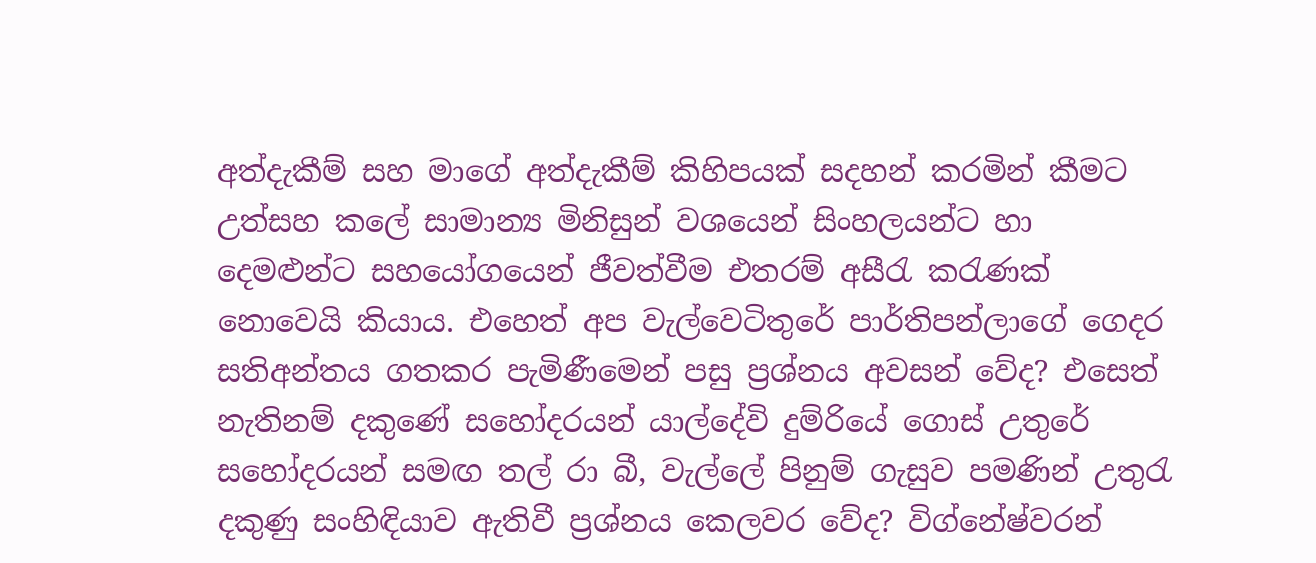අත්දැකීම් සහ මාගේ අත්දැකීම් කිහිපයක් සදහන් කරමින් කීමට උත්සහ කලේ සාමාන්‍ය මිනිසුන් වශයෙන් සිංහලයන්ට හා දෙමළුන්ට සහයෝගයෙන් ජීවත්වීම එතරම් අසීරැ කරැණක් නොවෙයි කියාය. එහෙත් අප වැල්වෙටිතුරේ පාර්තිපන්ලාගේ ගෙදර සතිඅන්තය ගතකර පැමිණීමෙන් පසු ප්‍රශ්නය අවසන් වේද? එසෙත් නැතිනම් දකුණේ සහෝදරයන් යාල්දේවි දුම්රියේ ගොස් උතුරේ සහෝදරයන් සමඟ තල් රා බී, වැල්ලේ පිනුම් ගැසුව පමණින් උතුරැ දකුණු සංහිඳියාව ඇතිවී ප්‍රශ්නය කෙලවර වේද? විග්නේෂ්වරන්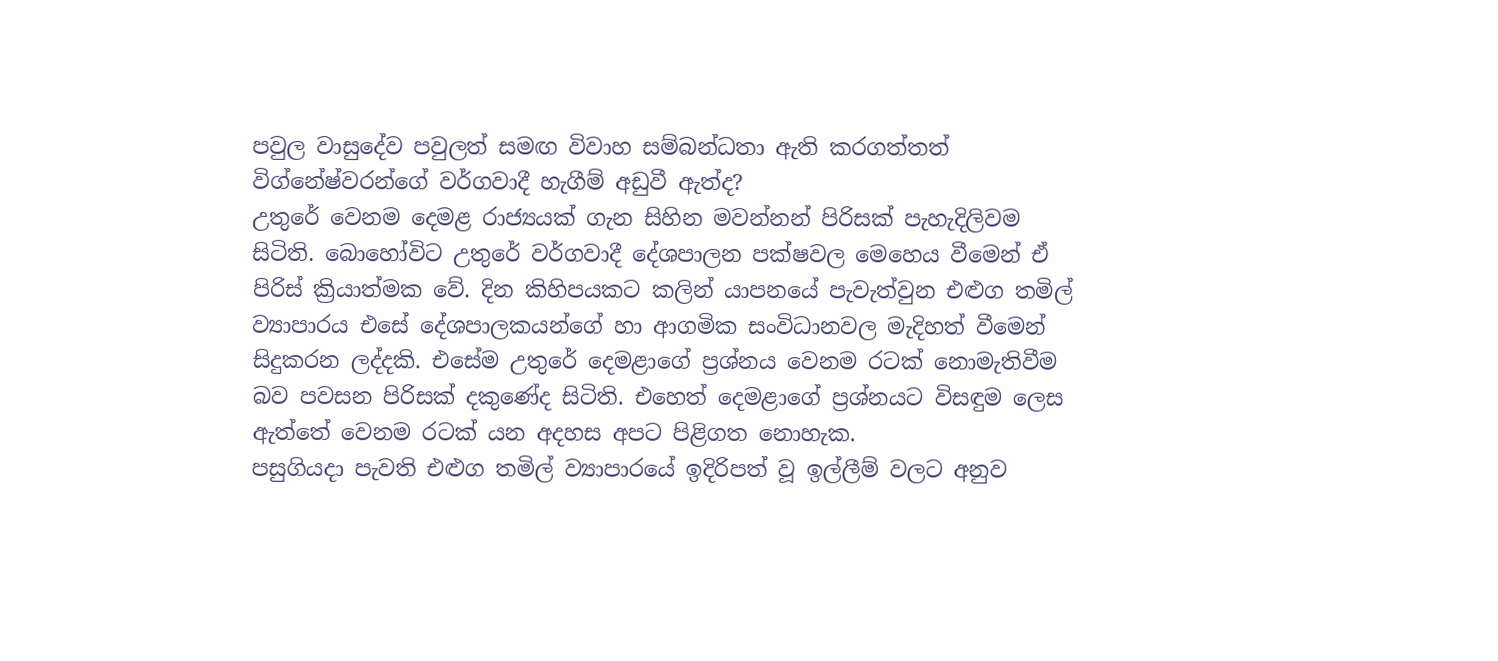පවුල වාසුදේව පවුලත් සමඟ විවාහ සම්බන්ධතා ඇති කරගත්තත් විග්නේෂ්වරන්ගේ වර්ගවාදී හැගීම් අඩුවී ඇත්ද?
උතුරේ වෙනම දෙමළ රාජ්‍යයක් ගැන සිහින මවන්නන් පිරිසක් පැහැදිලිවම සිටිති. බොහෝවිට උතුරේ වර්ගවාදී දේශපාලන පක්ෂවල මෙහෙය වීමෙන් ඒ පිරිස් ක්‍රියාත්මක වේ. දින කිහිපයකට කලින් යාපනයේ පැවැත්වුන එළුග තමිල් ව්‍යාපාරය එසේ දේශපාලකයන්ගේ හා ආගමික සංවිධානවල මැදිහත් වීමෙන් සිදුකරන ලද්දකි. එසේම උතුරේ දෙමළාගේ ප්‍රශ්නය වෙනම රටක් නොමැතිවීම බව පවසන පිරිසක් දකුණේද සිටිති. එහෙත් දෙමළාගේ ප්‍රශ්නයට විසඳුම ලෙස ඇත්තේ වෙනම රටක් යන අදහස අපට පිළිගත නොහැක.
පසුගියදා පැවති එළුග තමිල් ව්‍යාපාරයේ ඉදිරිපත් වූ ඉල්ලීම් වලට අනුව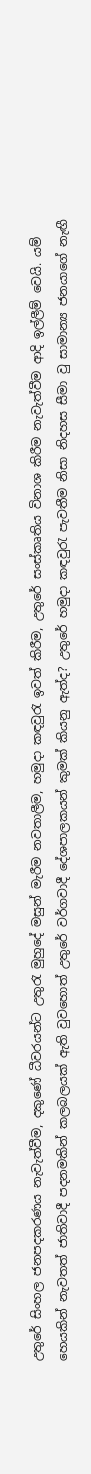උතුරේ සිංහල ජනපදකරණය නැවැත්වීම, දකුණේ ධීවරයන්ට උතුරැ මුහුදේ මසුන් මැරීම නවතාලීම, හමුදා කඳවුරැ ඉවත් කිරීම, උතුරේ සංස්කෘතිය විනාශ කිරීම නැවැත්වීම ආදි ඉල්ලීම් වෙයි. යම් හෙයකින් නැවතත් ජාතිවාදී පදනමකින් කලබලයක් ඇති වුවහොත් උතුරේ වර්ගවාදී දේශපාලකයන් කුමක් කියනු ඇත්ද? උතුරේ හමුදා කඳවුරැ පැවතීම නිසා නිදහස සීමා වු සාමාන්‍ය ජනයාගේ නැඟී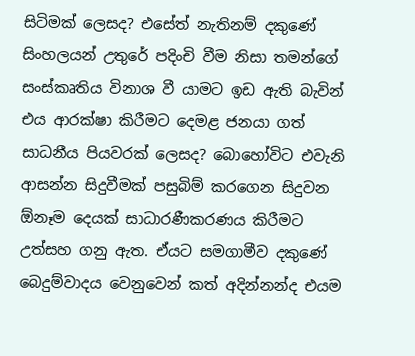සිටිමක් ලෙසද? එසේත් නැතිනම් දකුණේ සිංහලයන් උතුරේ පදිංචි වීම නිසා තමන්ගේ සංස්කෘතිය විනාශ වී යාමට ඉඩ ඇති බැවින් එය ආරක්ෂා කිරීමට දෙමළ ජනයා ගත් සාධනීය පියවරක් ලෙසද? බොහෝවිට එවැනි ආසන්න සිදුවීමක් පසුබිම් කරගෙන සිදුවන ඕනෑම දෙයක් සාධාරණීකරණය කිරීමට උත්සහ ගනු ඇත. ඒයට සමගාමීව දකුණේ බෙදුම්වාදය වෙනුවෙන් කත් අදින්නන්ද එයම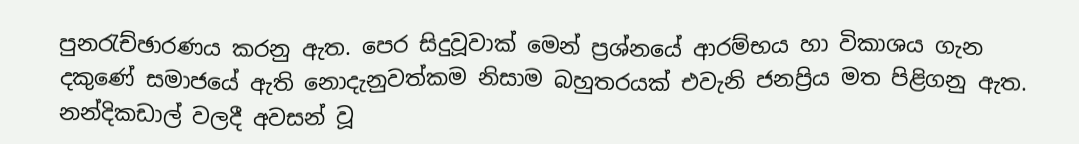පුනරැච්ඡාරණය කරනු ඇත. පෙර සිදුවූවාක් මෙන් ප්‍රශ්නයේ ආරම්භය හා විකාශය ගැන දකුණේ සමාජයේ ඇති නොදැනුවත්කම නිසාම බහුතරයක් එවැනි ජනප්‍රිය මත පිළිගනු ඇත.
නන්දිකඩාල් වලදී අවසන් වූ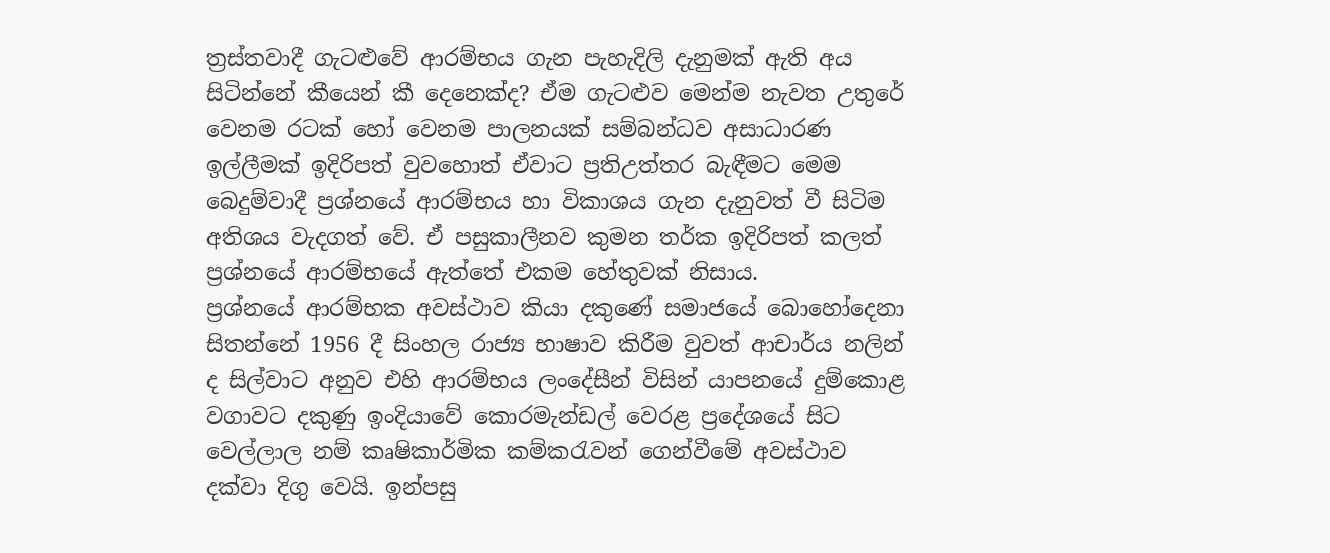ත්‍රස්තවාදී ගැටළුවේ ආරම්භය ගැන පැහැදිලි දැනුමක් ඇති අය සිටින්නේ කීයෙන් කී දෙනෙක්ද? ඒම ගැටළුව මෙන්ම නැවත උතුරේ වෙනම රටක් හෝ වෙනම පාලනයක් සම්බන්ධව අසාධාරණ ඉල්ලීමක් ඉදිරිපත් වුවහොත් ඒවාට ප්‍රතිඋත්තර බැඳීමට මෙම බෙදුම්වාදී ප්‍රශ්නයේ ආරම්භය හා විකාශය ගැන දැනුවත් වී සිටිම අතිශය වැදගත් වේ. ඒ පසුකාලීනව කුමන තර්ක ඉදිරිපත් කලත් ප්‍රශ්නයේ ආරම්භයේ ඇත්තේ එකම හේතුවක් නිසාය.
ප්‍රශ්නයේ ආරම්භක අවස්ථාව කියා දකුණේ සමාජයේ බොහෝදෙනා සිතන්නේ 1956 දී සිංහල රාජ්‍ය භාෂාව කිරීම වුවත් ආචාර්ය නලින් ද සිල්වාට අනුව එහි ආරම්භය ලංදේසීන් විසින් යාපනයේ දුම්කොළ වගාවට දකුණු ඉංදියාවේ කොරමැන්ඩල් වෙරළ ප්‍රදේශයේ සිට වෙල්ලාල නම් කෘෂිකාර්මික කම්කරැවන් ගෙන්වීමේ අවස්ථාව දක්වා දිගු වෙයි. ඉන්පසු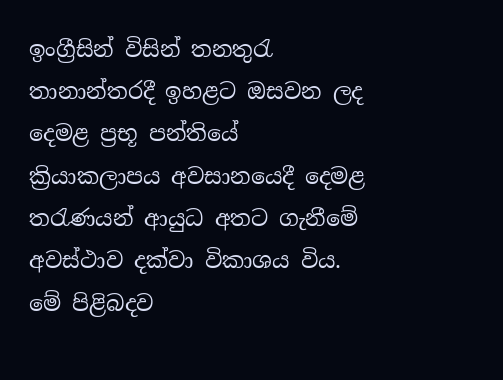ඉංග්‍රීසින් විසින් තනතුරැ තානාන්තරදී ඉහළට ඔසවන ලද දෙමළ ප්‍රභූ පන්තියේ ක්‍රියාකලාපය අවසානයෙදී දෙමළ තරැණයන් ආයුධ අතට ගැනීමේ අවස්ථාව දක්වා විකාශය විය. මේ පිළිබදව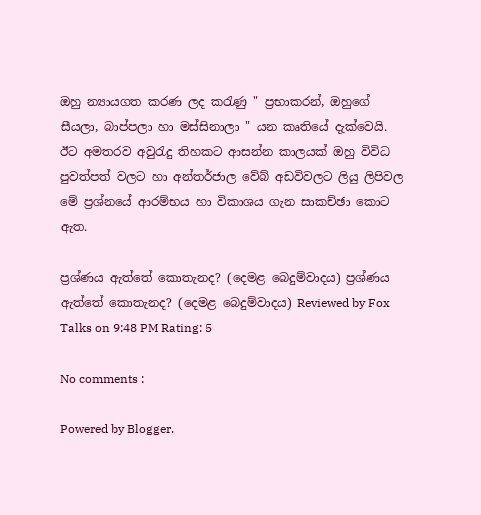ඔහු න්‍යායගත කරණ ලද කරැණු " ප්‍රභාකරන්, ඔහුගේ සීයලා, බාප්පලා හා මස්සිනාලා " යන කෘතියේ දැක්වෙයි. ඊට අමතරව අවුරැදු තිහකට ආසන්න කාලයක් ඔහු විවිධ පුවත්පත් වලට හා අන්තර්ජාල වේබ් අඩවිවලට ලියු ලිපිවල මේ ප්‍රශ්නයේ ආරම්භය හා විකාශය ගැන සාකච්ඡා කොට ඇත.

ප්‍රශ්ණය ඇත්තේ කොතැනද? (දෙමළ බෙදුම්වාදය) ප්‍රශ්ණය ඇත්තේ කොතැනද? (දෙමළ බෙදුම්වාදය) Reviewed by Fox Talks on 9:48 PM Rating: 5

No comments :

Powered by Blogger.